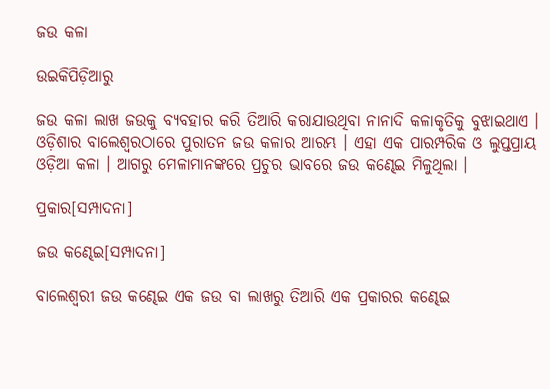ଜଉ କଳା

ଉଇକିପିଡ଼ିଆ‌ରୁ

ଜଉ କଳା ଲାଖ ଜଉକୁ ବ୍ୟବହାର କରି ତିଆରି କରାଯାଉଥିବା ନାନାଦି କଳାକୃତିକୁ ବୁଝାଇଥାଏ । ଓଡ଼ିଶାର ବାଲେଶ୍ୱରଠାରେ ପୁରାତନ ଜଉ କଳାର ଆରମ୍ଭ । ଏହା ଏକ ପାରମ୍ପରିକ ଓ ଲୁପ୍ତପ୍ରାୟ ଓଡ଼ିଆ କଳା । ଆଗରୁ ମେଳାମାନଙ୍କରେ ପ୍ରଚୁର ଭାବରେ ଜଉ କଣ୍ଢେଇ ମିଳୁଥିଲା ।

ପ୍ରକାର[ସମ୍ପାଦନା]

ଜଉ କଣ୍ଢେଇ[ସମ୍ପାଦନା]

ବାଲେଶ୍ୱରୀ ଜଉ କଣ୍ଢେଇ ଏକ ଜଉ ବା ଲାଖରୁ ତିଆରି ଏକ ପ୍ରକାରର କଣ୍ଢେଇ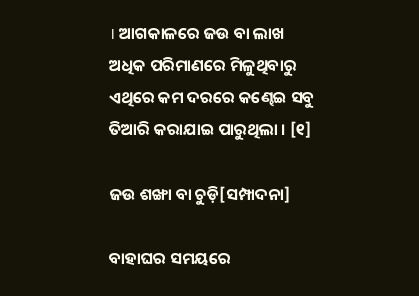। ଆଗକାଳରେ ଜଉ ବା ଲାଖ ଅଧିକ ପରିମାଣରେ ମିଳୁଥିବାରୁ ଏଥିରେ କମ ଦରରେ କଣ୍ଢେଇ ସବୁ ତିଆରି କରାଯାଇ ପାରୁଥିଲା । [୧]

ଜଉ ଶଙ୍ଖା ବା ଚୁଡ଼ି[ସମ୍ପାଦନା]

ବାହାଘର ସମୟରେ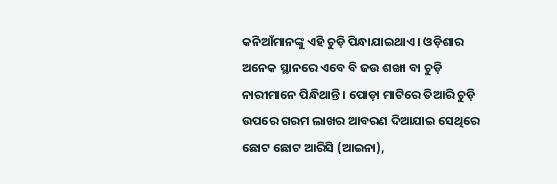କନିଆଁମାନଙ୍କୁ ଏହି ଚୁଡ଼ି ପିନ୍ଧାଯାଇଥାଏ । ଓଡ଼ିଶାର ଅନେକ ସ୍ଥାନରେ ଏବେ ବି ଜଉ ଶଙ୍ଖା ବା ଚୁଡ଼ି ନାରୀମାନେ ପିନ୍ଧିଥାନ୍ତି । ପୋଡ଼ା ମାଟିରେ ତିଆରି ଚୁଡ଼ି ଉପରେ ଗରମ ଲାଖର ଆବରଣ ଦିଆଯାଇ ସେଥିରେ ଛୋଟ ଛୋଟ ଆରିସି (ଆଇନା),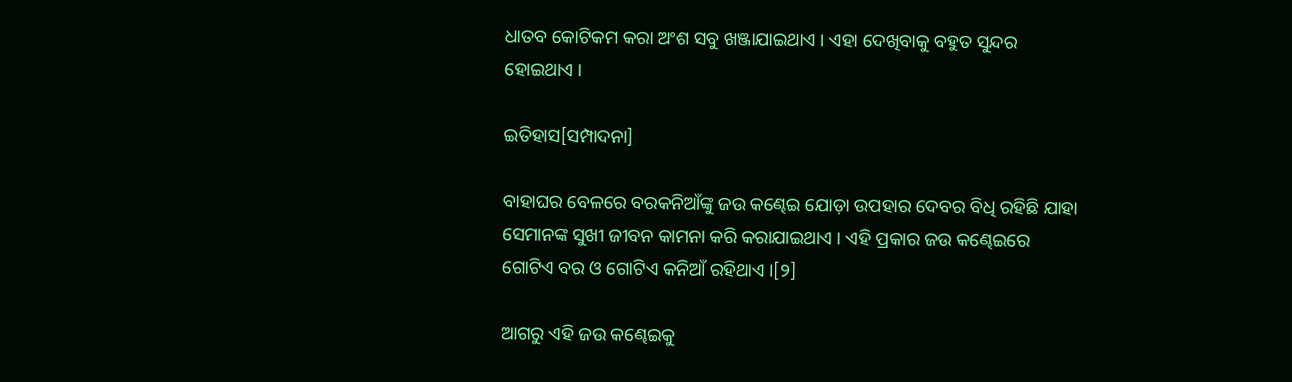ଧାତବ କୋଟିକମ କରା ଅଂଶ ସବୁ ଖଞ୍ଜାଯାଇଥାଏ । ଏହା ଦେଖିବାକୁ ବହୁତ ସୁନ୍ଦର ହୋଇଥାଏ ।

ଇତିହାସ[ସମ୍ପାଦନା]

ବାହାଘର ବେଳରେ ବରକନିଆଁଙ୍କୁ ଜଉ କଣ୍ଢେଇ ଯୋଡ଼ା ଉପହାର ଦେବର ବିଧି ରହିଛି ଯାହା ସେମାନଙ୍କ ସୁଖୀ ଜୀବନ କାମନା କରି କରାଯାଇଥାଏ । ଏହି ପ୍ରକାର ଜଉ କଣ୍ଢେଇରେ ଗୋଟିଏ ବର ଓ ଗୋଟିଏ କନିଆଁ ରହିଥାଏ ।[୨]

ଆଗରୁ ଏହି ଜଉ କଣ୍ଢେଇକୁ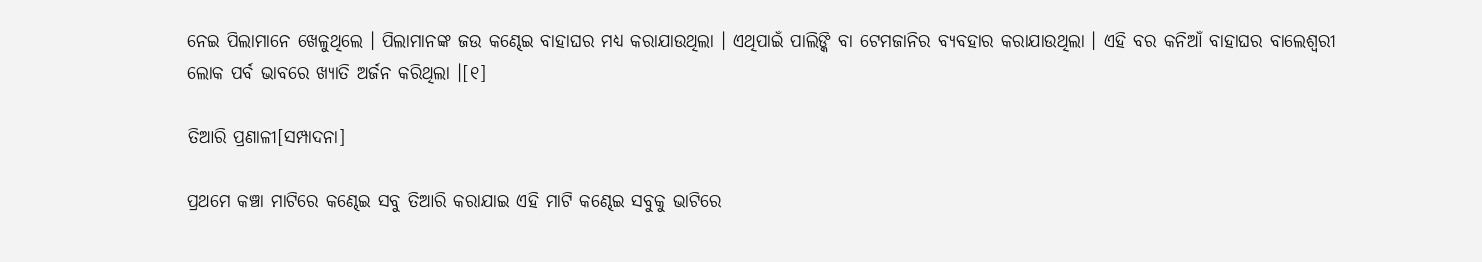ନେଇ ପିଲାମାନେ ଖେଳୁଥିଲେ । ପିଲାମାନଙ୍କ ଜଉ କଣ୍ଢେଇ ବାହାଘର ମଧ୍ୟ କରାଯାଉଥିଲା । ଏଥିପାଇଁ ପାଲିଙ୍କି ବା ଟେମଜାନିର ବ୍ୟବହାର କରାଯାଉଥିଲା । ଏହି ବର କନିଆଁ ବାହାଘର ବାଲେଶ୍ୱରୀ ଲୋକ ପର୍ବ ଭାବରେ ଖ୍ୟାତି ଅର୍ଜନ କରିଥିଲା ।[୧]

ତିଆରି ପ୍ରଣାଳୀ[ସମ୍ପାଦନା]

ପ୍ରଥମେ କଞ୍ଚା ମାଟିରେ କଣ୍ଢେଇ ସବୁ ତିଆରି କରାଯାଇ ଏହି ମାଟି କଣ୍ଢେଇ ସବୁକୁ ଭାଟିରେ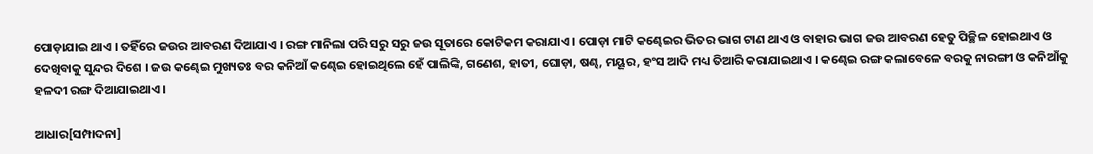ପୋଡ଼ାଯାଇ ଥାଏ । ତହିଁରେ ଜଉର ଆବରଣ ଦିଆଯାଏ । ରଙ୍ଗ ମାନିଲା ପରି ସରୁ ସରୁ ଜଉ ସୂତାରେ କୋଟିକମ କରାଯାଏ । ପୋଡ଼ା ମାଟି କଣ୍ଢେଇର ଭିତର ଭାଗ ଟାଣ ଥାଏ ଓ ବାହାର ଭାଗ ଜଉ ଆବରଣ ହେତୁ ପିଚ୍ଛିଳ ହୋଇଥାଏ ଓ ଦେଖିବାକୁ ସୁନ୍ଦର ଦିଶେ । ଜଉ କଣ୍ଢେଇ ମୁଖ୍ୟତଃ ବର କନିଆଁ କଣ୍ଢେଇ ହୋଇଥିଲେ ହେଁ ପାଲିଙ୍କି, ଗଣେଶ, ହାତୀ, ଘୋଡ଼ା, ଷଣ୍ଢ, ମୟୂର, ହଂସ ଆଦି ମଧ୍ୟ ତିଆରି କରାଯାଇଥାଏ । କଣ୍ଢେଇ ରଙ୍ଗ କଲାବେଳେ ବରକୁ ନାରଙ୍ଗୀ ଓ କନିଆଁକୁ ହଳଦୀ ରଙ୍ଗ ଦିଆଯାଇଥାଏ ।

ଆଧାର[ସମ୍ପାଦନା]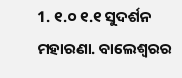1. ୧.୦ ୧.୧ ସୁଦର୍ଶନ ମହାରଣା. ବାଲେଶ୍ୱରର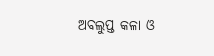ଅବଲୁପ୍ତ କଳା ଓ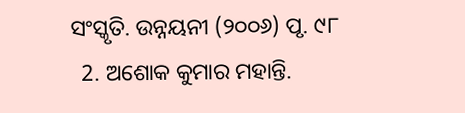ସଂସ୍କୃତି. ଉନ୍ନୟନୀ (୨୦୦୬) ପୃ. ୯୮
  2. ଅଶୋକ କୁମାର ମହାନ୍ତି.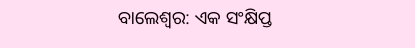ବାଲେଶ୍ୱର: ଏକ ସଂକ୍ଷିପ୍ତ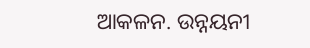ଆକଳନ. ଉନ୍ନୟନୀ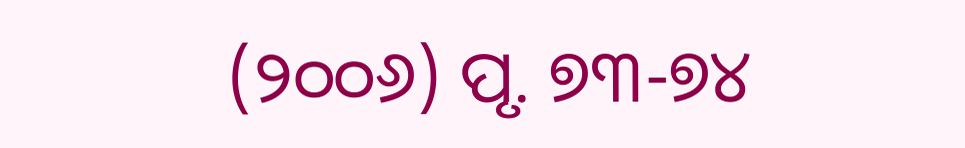(୨୦୦୬) ପୃ. ୭୩-୭୪